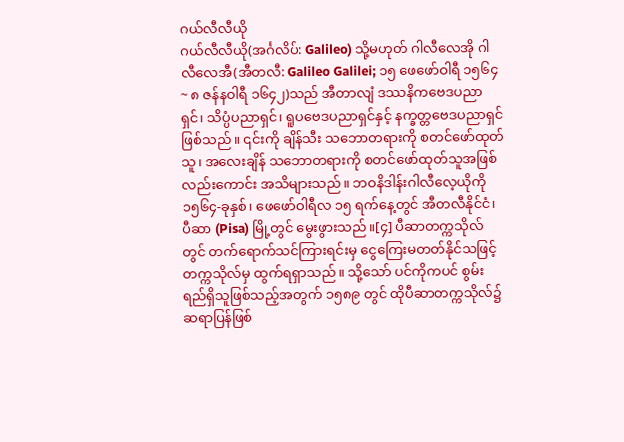ဂယ်လီလီယို
ဂယ်လီလီယို(အင်္ဂလိပ်: Galileo) သို့မဟုတ် ဂါလီလေအို ဂါလီလေအီ(အီတလီ: Galileo Galilei; ၁၅ ဖေဖော်ဝါရီ ၁၅၆၄ ~ ၈ ဇန်နဝါရီ ၁၆၄၂)သည် အီတာလျံ ဒဿနိကဗေဒပညာရှင်၊ သိပ္ပံပညာရှင်၊ ရူပဗေဒပညာရှင်နှင့် နက္ခတ္တဗေဒပညာရှင် ဖြစ်သည်။ ၎င်းကို ချိန်သီး သဘောတရားကို စတင်ဖော်ထုတ်သူ၊ အလေးချိန် သဘောတရားကို စတင်ဖော်ထုတ်သူအဖြစ်လည်းကောင်း အသိများသည်။ ဘဝနိဒါန်းဂါလီလေ့ယိုကို ၁၅၆၄-ခုနှစ်၊ ဖေဖော်ဝါရီလ ၁၅ ရက်နေ့တွင် အီတလီနိုင်ငံ၊ ပီဆာ (Pisa) မြို့တွင် မွေးဖွားသည်။[၄] ပီဆာတက္ကသိုလ်တွင် တက်ရောက်သင်ကြားရင်းမှ ငွေကြေးမတတ်နိုင်သဖြင့် တက္ကသိုလ်မှ ထွက်ရရှာသည်။ သို့သော် ပင်ကိုကပင် စွမ်းရည်ရှိသူဖြစ်သည့်အတွက် ၁၅၈၉ တွင် ထိုပီဆာတက္ကသိုလ်၌ ဆရာပြန်ဖြစ်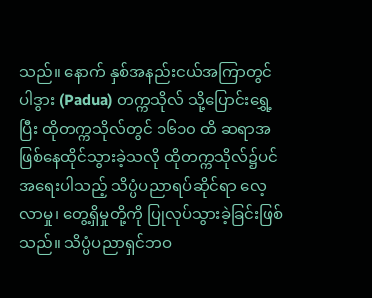သည်။ နောက် နှစ်အနည်းငယ်အကြာတွင် ပါဒွား (Padua) တက္ကသိုလ် သို့ပြောင်းရွှေ့ပြီး ထိုတက္ကသိုလ်တွင် ၁၆၁၀ ထိ ဆရာအဖြစ်နေထိုင်သွားခဲ့သလို ထိုတက္ကသိုလ်၌ပင် အရေးပါသည့် သိပ္ပံပညာရပ်ဆိုင်ရာ လေ့လာမှု၊ တွေ့ရှိမှုတို့ကို ပြုလုပ်သွားခဲ့ခြင်းဖြစ်သည်။ သိပ္ပံပညာရှင်ဘဝ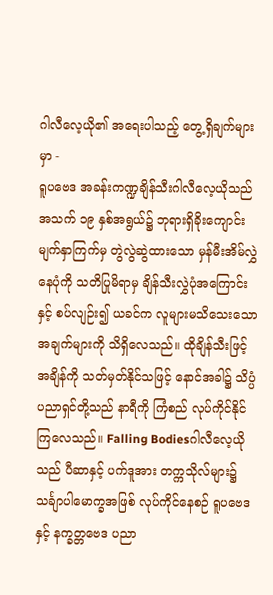ဂါလီလေ့ယို၏ အရေးပါသည့် တွေ့ရှိချက်များမှာ -
ရူပဗေဒ အခန်းကဏ္ဍချိန်သီးဂါလီလေ့ယိုသည် အသက် ၁၉ နှစ်အရွယ်၌ ဘုရားရှိခိုးကျောင်း မျက်နှာကြက်မှ တွဲလွဲဆွဲထားသော မှန်မီးအိမ်လွှဲနေပုံကို သတိပြုမိရာမှ ချိန်သီးလွှဲပုံအကြောင်းနှင့် စပ်လျဉ်း၍ ယခင်က လူများမသိသေးသော အချက်များကို သိရှိလေသည်။ ထိုချိန်သီးဖြင့် အချိန်ကို သတ်မှတ်နိုင်သဖြင့် နောင်အခါ၌ သိပ္ပံပညာရှင်တို့သည် နာရီကို ကြံစည် လုပ်ကိုင်နိုင်ကြလေသည်။ Falling Bodiesဂါလီလေ့ယိုသည် ပီဆာနှင့် ပက်ဒူအား တက္ကသိုလ်များ၌ သင်္ချာပါမောက္ခအဖြစ် လုပ်ကိုင်နေစဉ် ရူပဗေဒနှင့် နက္ခတ္တဗေဒ ပညာ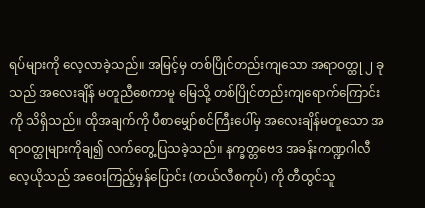ရပ်များကို လေ့လာခဲ့သည်။ အမြင့်မှ တစ်ပြိုင်တည်းကျသော အရာဝတ္ထု ၂ ခုသည် အလေးချိန် မတူညီစေကာမူ မြေသို့ တစ်ပြိုင်တည်းကျရောက်ကြောင်းကို သိရှိသည်။ ထိုအချက်ကို ပီစာမျှော်စင်ကြီးပေါ်မှ အလေးချိန်မတူသော အရာဝတ္ထုများကိုချ၍ လက်တွေ့ပြသခဲ့သည်။ နက္ခတ္တဗေဒ အခန်းကဏ္ဍဂါလီလေ့ယိုသည် အဝေးကြည့်မှန်ပြောင်း (တယ်လီစကုပ်) ကို တီထွင်သူ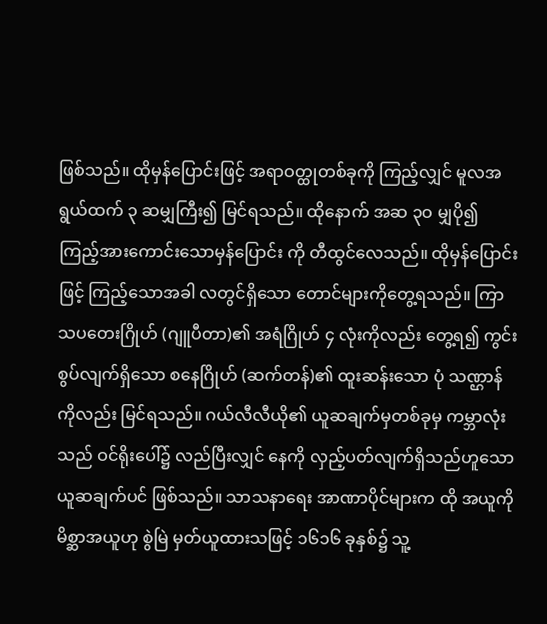ဖြစ်သည်။ ထိုမှန်ပြောင်းဖြင့် အရာဝတ္ထုတစ်ခုကို ကြည့်လျှင် မူလအရွယ်ထက် ၃ ဆမျှကြီး၍ မြင်ရသည်။ ထိုနောက် အဆ ၃ဝ မျှပို၍ ကြည့်အားကောင်းသောမှန်ပြောင်း ကို တီထွင်လေသည်။ ထိုမှန်ပြောင်းဖြင့် ကြည့်သောအခါ လတွင်ရှိသော တောင်များကိုတွေ့ရသည်။ ကြာသပတေးဂြိုဟ် (ဂျူပီတာ)၏ အရံဂြိုဟ် ၄ လုံးကိုလည်း တွေ့ရ၍ ကွင်းစွပ်လျက်ရှိသော စနေဂြိုဟ် (ဆက်တန်)၏ ထူးဆန်းသော ပုံ သဏ္ဌာန်ကိုလည်း မြင်ရသည်။ ဂယ်လီလီယို၏ ယူဆချက်မှတစ်ခုမှ ကမ္ဘာလုံးသည် ဝင်ရိုးပေါ်၌ လည်ပြီးလျှင် နေကို လှည့်ပတ်လျက်ရှိသည်ဟူသော ယူဆချက်ပင် ဖြစ်သည်။ သာသနာရေး အာဏာပိုင်များက ထို အယူကို မိစ္ဆာအယူဟု စွဲမြဲ မှတ်ယူထားသဖြင့် ၁၆၁၆ ခုနှစ်၌ သူ့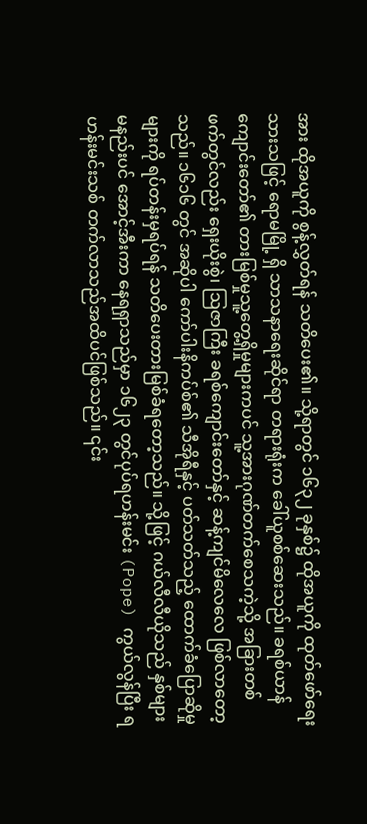အား ထိုအယူကို စွန့်လွှတ်ရန် သတိပေး၏။ သို့ရာတွင် ၁၆၃၂ ခုနှစ်၌ ထိုအယူကို ထုတ်ဖော်ရေးသားသဖြင့် ရောမမြို့ ရှိ သာသနာရေးဆိုင်ရာ တရားရုံးက ခေါ်ယူစစ်ဆေးသည်။ ခရစ်ယာန်ကျောင်းတော်၏ တားမြစ်မှုသူ့တွေ့ရှိမှုများကပင် သူ့အားဂုဏ်တက်စေသကဲ့သို့ အခြားတစ်ဖက်တွင်လည်း ရှေးယိုးစွဲ၊ ဩဇာကြီး ခရစ်ကျောင်းတော်နှင့် ဆန့်ကျင်မိလေလေ ဖြစ်လာတော့သည်။ ၁၆၁၆ တွင် အဆိုပါ ကော်ပါးနိကပ်စ်၏ သီအိုရီနှင့် ပတ်သတ်သည့် ထောက်ခံပြောဆိုမှုများကို ရပ်တန်းမှရပ်ရန် သတိပေးတားမြစ်ခံရတော့သည်။ သို့ဖြင့် ဂယ်လီလီယိုသည် နှစ်များမနည်းပင် အောင့်အီးကာ နေရရှာသည်မှာ ၁၆၂၃ တွင်ပုပ်ရဟန်းမင်း (Pope) ကွယ်လွန်ပြီး ရဟန်းမင်းသစ် တက်လာသည်အထိပင်ဖြစ်သည်။ ၎င်း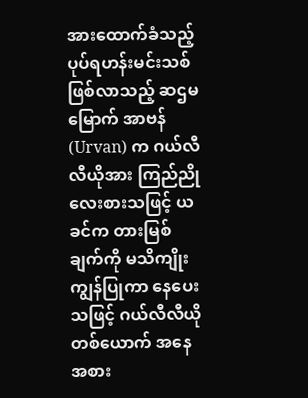အားထောက်ခံသည့် ပုပ်ရဟန်းမင်းသစ်ဖြစ်လာသည့် ဆဌမမြောက် အာဗန် (Urvan) က ဂယ်လီလီယိုအား ကြည်ညိုလေးစားသဖြင့် ယခင်က တားမြစ်ချက်ကို မသိကျိုးကျွန်ပြုကာ နေပေးသဖြင့် ဂယ်လီလီယို တစ်ယောက် အနေအစား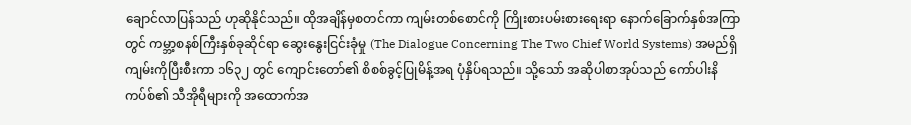ချောင်လာပြန်သည် ဟုဆိုနိုင်သည်။ ထိုအချိန်မှစတင်ကာ ကျမ်းတစ်စောင်ကို ကြိုးစားပမ်းစားရေးရာ နောက်ခြောက်နှစ်အကြာတွင် ကမ္ဘာ့စနစ်ကြီးနှစ်ခုဆိုင်ရာ ဆွေးနွေးငြင်းခုံမှု (The Dialogue Concerning The Two Chief World Systems) အမည်ရှိ ကျမ်းကိုပြီးစီးကာ ၁၆၃၂ တွင် ကျောင်းတော်၏ စိစစ်ခွင့်ပြုမိန့်အရ ပုံနှိပ်ရသည်။ သို့သော် အဆိုပါစာအုပ်သည် ကော်ပါးနိကပ်စ်၏ သီအိုရီများကို အထောက်အ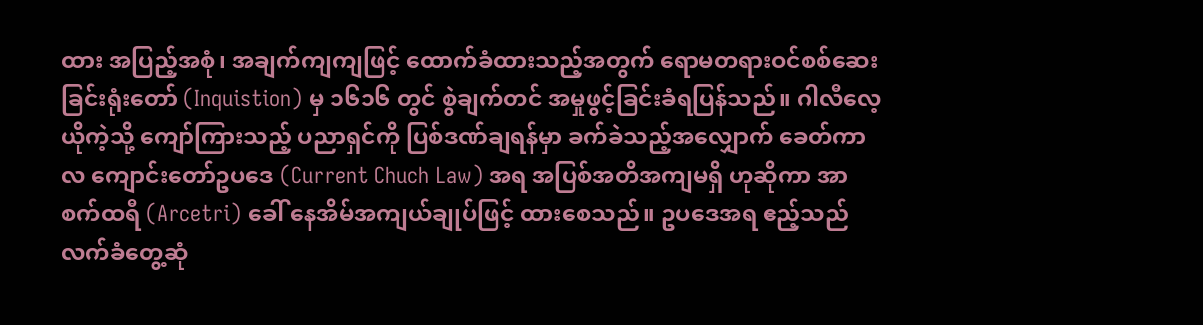ထား အပြည့်အစုံ၊ အချက်ကျကျဖြင့် ထောက်ခံထားသည့်အတွက် ရောမတရားဝင်စစ်ဆေးခြင်းရုံးတော် (Inquistion) မှ ၁၆၁၆ တွင် စွဲချက်တင် အမှုဖွင့်ခြင်းခံရပြန်သည်။ ဂါလီလေ့ယိုကဲ့သို့ ကျော်ကြားသည့် ပညာရှင်ကို ပြစ်ဒဏ်ချရန်မှာ ခက်ခဲသည့်အလျှောက် ခေတ်ကာလ ကျောင်းတော်ဥပဒေ (Current Chuch Law) အရ အပြစ်အတိအကျမရှိ ဟုဆိုကာ အာစက်ထရီ (Arcetri) ခေါ် နေအိမ်အကျယ်ချုပ်ဖြင့် ထားစေသည်။ ဥပဒေအရ ဧည့်သည်လက်ခံတွေ့ဆုံ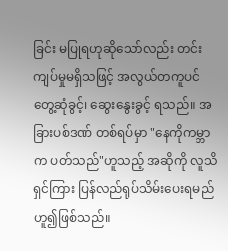ခြင်း မပြုရဟုဆိုသော်လည်း တင်းကျပ်မှုမရှိသဖြင့် အလွယ်တကူပင် တွေ့ဆုံခွင့်၊ ဆွေးနွေးခွင့် ရသည်။ အခြားပစ်ဒဏ် တစ်ရပ်မှာ "နေကိုကမ္ဘာက ပတ်သည်"ဟူသည့် အဆိုကို လူသိရှင်ကြား ပြန်လည်ရုပ်သိမ်းပေးရမည် ဟူ၍ဖြစ်သည်။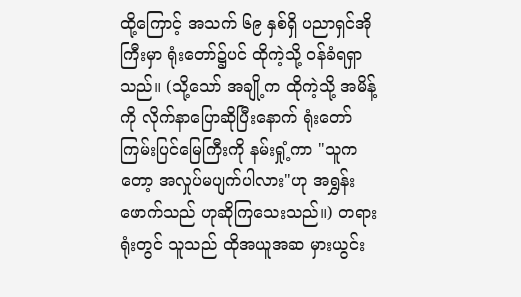ထို့ကြောင့် အသက် ၆၉ နှစ်ရှိ ပညာရှင်အိုကြီးမှာ ရုံးတော်၌ပင် ထိုကဲ့သို့ ဝန်ခံရရှာသည်။ (သို့သော် အချို့က ထိုကဲ့သို့ အမိန့်ကို လိုက်နာပြောဆိုပြီးနောက် ရုံးတော်ကြမ်းပြင်မြေကြီးကို နမ်းရှုံ့ကာ "သူကတော့ အလှုပ်မပျက်ပါလား"ဟု အရွှန်းဖောက်သည် ဟုဆိုကြသေးသည်။) တရားရုံးတွင် သူသည် ထိုအယူအဆ မှားယွင်း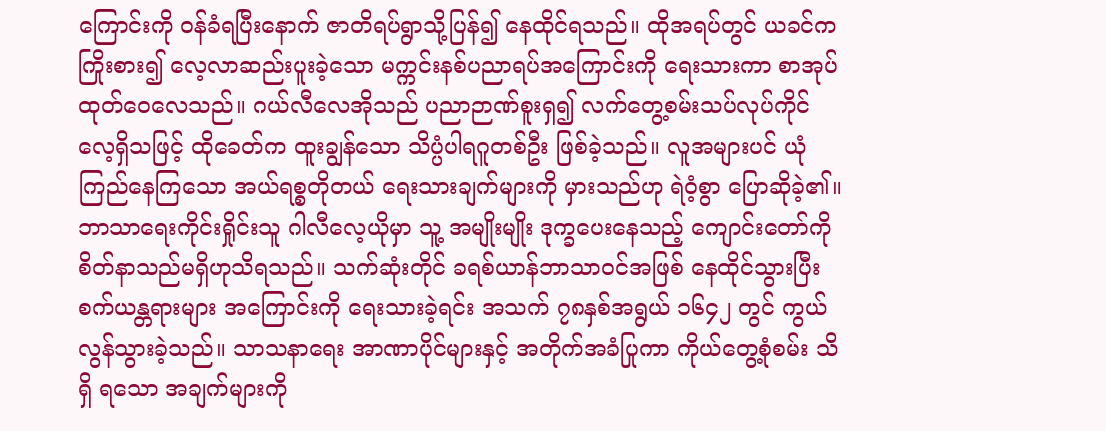ကြောင်းကို ဝန်ခံရပြီးနောက် ဇာတိရပ်ရွာသို့ပြန်၍ နေထိုင်ရသည်။ ထိုအရပ်တွင် ယခင်က ကြိုးစား၍ လေ့လာဆည်းပူးခဲ့သော မက္ကင်းနစ်ပညာရပ်အကြောင်းကို ရေးသားကာ စာအုပ်ထုတ်ဝေလေသည်။ ဂယ်လီလေအိုသည် ပညာဉာဏ်စူးရှ၍ လက်တွေ့စမ်းသပ်လုပ်ကိုင်လေ့ရှိသဖြင့် ထိုခေတ်က ထူးချွန်သော သိပ္ပံပါရဂူတစ်ဦး ဖြစ်ခဲ့သည်။ လူအများပင် ယုံကြည်နေကြသော အယ်ရစ္စတိုတယ် ရေးသားချက်များကို မှားသည်ဟု ရဲဝံ့စွာ ပြောဆိုခဲ့၏။ ဘာသာရေးကိုင်းရှိုင်းသူ ဂါလီလေ့ယိုမှာ သူ့ အမျိုးမျိုး ဒုက္ခပေးနေသည့် ကျောင်းတော်ကို စိတ်နာသည်မရှိဟုသိရသည်။ သက်ဆုံးတိုင် ခရစ်ယာန်ဘာသာဝင်အဖြစ် နေထိုင်သွားပြီး စက်ယန္တရားများ အကြောင်းကို ရေးသားခဲ့ရင်း အသက် ၇၈နှစ်အရွယ် ၁၆၄၂ တွင် ကွယ်လွန်သွားခဲ့သည်။ သာသနာရေး အာဏာပိုင်များနှင့် အတိုက်အခံပြုကာ ကိုယ်တွေ့စုံစမ်း သိရှိ ရသော အချက်များကို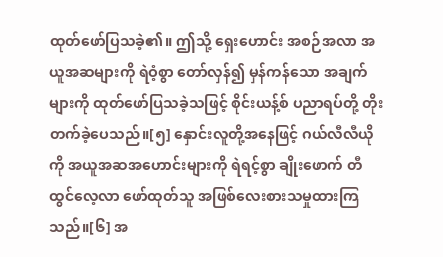ထုတ်ဖော်ပြသခဲ့၏။ ဤသို့ ရှေးဟောင်း အစဉ်အလာ အယူအဆများကို ရဲဝံ့စွာ တော်လှန်၍ မှန်ကန်သော အချက်များကို ထုတ်ဖော်ပြသခဲ့သဖြင့် စိုင်းယန့်စ် ပညာရပ်တို့ တိုးတက်ခဲ့ပေသည်။[၅] နှောင်းလူတို့အနေဖြင့် ဂယ်လီလီယိုကို အယူအဆအဟောင်းများကို ရဲရင့်စွာ ချိုးဖောက် တီထွင်လေ့လာ ဖော်ထုတ်သူ အဖြစ်လေးစားသမှုထားကြသည်။[၆] အ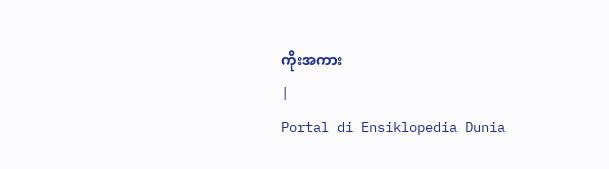ကိုးအကား
|
Portal di Ensiklopedia Dunia